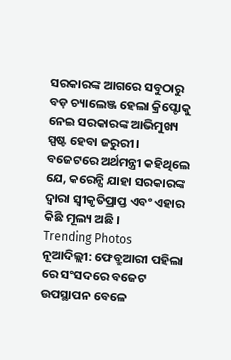ସରକାରଙ୍କ ଆଗରେ ସବୁଠାରୁ ବଡ଼ ଚ୍ୟାଲେଞ୍ଜ ହେଲା କ୍ରିପ୍ଟୋକୁ ନେଇ ସରକାରଙ୍କ ଆଭିମୁଖ୍ୟ ସ୍ପଷ୍ଟ ହେବା ଜରୁରୀ। ବଜେଟରେ ଅର୍ଥମନ୍ତ୍ରୀ କହିଥିଲେ ଯେ, କରେନ୍ସି ଯାହା ସରକାରଙ୍କ ଦ୍ୱାରା ସ୍ୱୀକୃତିପ୍ରାପ୍ତ ଏବଂ ଏହାର କିଛି ମୂଲ୍ୟ ଅଛି ।
Trending Photos
ନୂଆଦିଲ୍ଲୀ: ଫେବ୍ରୁଆରୀ ପହିଲା ରେ ସଂସଦରେ ବଜେଟ ଉପସ୍ଥାପନ ବେଳେ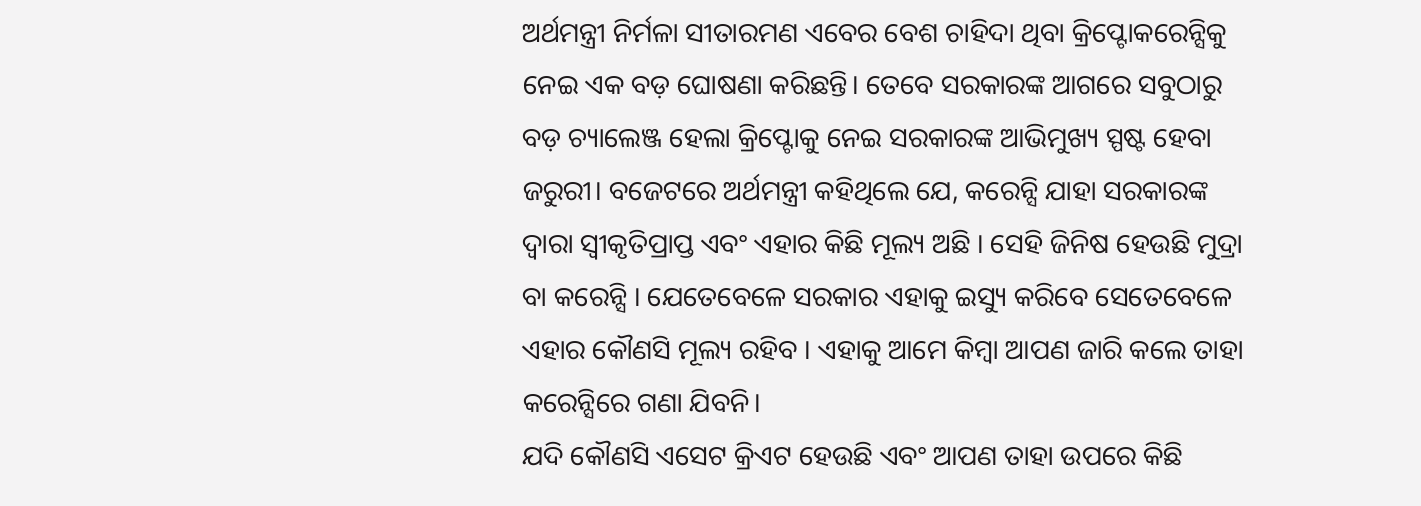ଅର୍ଥମନ୍ତ୍ରୀ ନିର୍ମଳା ସୀତାରମଣ ଏବେର ବେଶ ଚାହିଦା ଥିବା କ୍ରିପ୍ଟୋକରେନ୍ସିକୁ ନେଇ ଏକ ବଡ଼ ଘୋଷଣା କରିଛନ୍ତି। ତେବେ ସରକାରଙ୍କ ଆଗରେ ସବୁଠାରୁ ବଡ଼ ଚ୍ୟାଲେଞ୍ଜ ହେଲା କ୍ରିପ୍ଟୋକୁ ନେଇ ସରକାରଙ୍କ ଆଭିମୁଖ୍ୟ ସ୍ପଷ୍ଟ ହେବା ଜରୁରୀ। ବଜେଟରେ ଅର୍ଥମନ୍ତ୍ରୀ କହିଥିଲେ ଯେ, କରେନ୍ସି ଯାହା ସରକାରଙ୍କ ଦ୍ୱାରା ସ୍ୱୀକୃତିପ୍ରାପ୍ତ ଏବଂ ଏହାର କିଛି ମୂଲ୍ୟ ଅଛି । ସେହି ଜିନିଷ ହେଉଛି ମୁଦ୍ରା ବା କରେନ୍ସି । ଯେତେବେଳେ ସରକାର ଏହାକୁ ଇସ୍ୟୁ କରିବେ ସେତେବେଳେ ଏହାର କୌଣସି ମୂଲ୍ୟ ରହିବ । ଏହାକୁ ଆମେ କିମ୍ବା ଆପଣ ଜାରି କଲେ ତାହା କରେନ୍ସିରେ ଗଣା ଯିବନି।
ଯଦି କୌଣସି ଏସେଟ କ୍ରିଏଟ ହେଉଛି ଏବଂ ଆପଣ ତାହା ଉପରେ କିଛି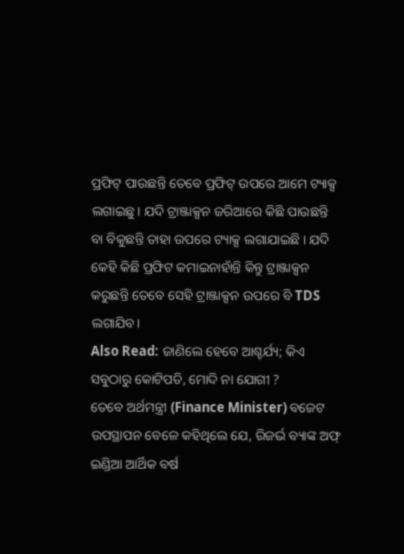ପ୍ରଫିଟ୍ ପାଉଛନ୍ତି ତେବେ ପ୍ରଫିଟ୍ ଉପରେ ଆମେ ଟ୍ୟାକ୍ସ ଲଗାଇଛୁ। ଯଦି ଟ୍ରାଞ୍ଜାକ୍ସନ ଜରିଆରେ କିଛି ପାଉଛନ୍ତି ବା ବିକୁଛନ୍ତି ତାହା ଉପରେ ଟ୍ୟାକ୍ସ ଲଗାଯାଇଛି । ଯଦି କେହି କିଛି ପ୍ରଫିଟ କମାଇନାହାଁନ୍ତି କିନ୍ତୁ ଟ୍ରାଞ୍ଜାକ୍ସନ କରୁଛନ୍ତି ତେବେ ସେହି ଟ୍ରାଞ୍ଜାକ୍ସନ ଉପରେ ବି TDS ଲଗାଯିବ।
Also Read: ଜାଣିଲେ ହେବେ ଆଶ୍ଚର୍ଯ୍ୟ; କିଏ ସବୁଠାରୁ କୋଟିପତି, ମୋଦି ନା ଯୋଗୀ ?
ତେବେ ଅର୍ଥମନ୍ତ୍ରୀ (Finance Minister) ବଜେଟ ଉପସ୍ଥାପନ ବେଳେ କହିଥିଲେ ଯେ, ରିଜର୍ଭ ବ୍ୟାଙ୍କ ଅଫ୍ ଇଣ୍ଡିଆ ଆର୍ଥିକ ବର୍ଷ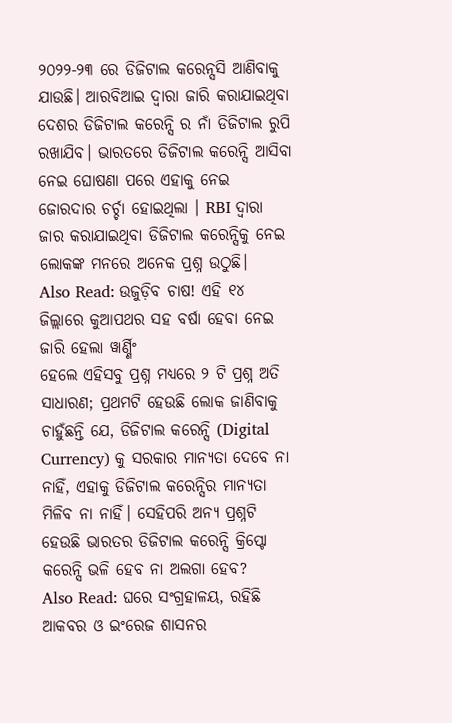୨୦୨୨-୨୩ ରେ ଡିଜିଟାଲ କରେନ୍ସସି ଆଣିବାକୁ ଯାଉଛି। ଆରବିଆଇ ଦ୍ୱାରା ଜାରି କରାଯାଇଥିବା ଦେଶର ଡିଜିଟାଲ କରେନ୍ସି ର ନାଁ ଡିଜିଟାଲ ରୁପି ରଖାଯିବ। ଭାରତରେ ଡିଜିଟାଲ କରେନ୍ସି ଆସିବା ନେଇ ଘୋଷଣା ପରେ ଏହାକୁ ନେଇ ଜୋରଦାର ଚର୍ଚ୍ଚା ହୋଇଥିଲା । RBI ଦ୍ୱାରା ଜାର କରାଯାଇଥିବା ଡିଜିଟାଲ କରେନ୍ସିକୁ ନେଇ ଲୋକଙ୍କ ମନରେ ଅନେକ ପ୍ରଶ୍ନ ଉଠୁଛି।
Also Read: ଉଜୁଡ଼ିବ ଚାଷ! ଏହି ୧୪ ଜିଲ୍ଲାରେ କୁଆପଥର ସହ ବର୍ଷା ହେବା ନେଇ ଜାରି ହେଲା ୱାର୍ଣ୍ଣିଂ
ହେଲେ ଏହିସବୁ ପ୍ରଶ୍ନ ମଧ୍ୟରେ ୨ ଟି ପ୍ରଶ୍ନ ଅତି ସାଧାରଣ; ପ୍ରଥମଟି ହେଉଛି ଲୋକ ଜାଣିବାକୁ ଚାହୁଁଛନ୍ତି ଯେ, ଡିଜିଟାଲ କରେନ୍ସି (Digital Currency) କୁ ସରକାର ମାନ୍ୟତା ଦେବେ ନା ନାହିଁ, ଏହାକୁ ଡିଜିଟାଲ କରେନ୍ସିର ମାନ୍ୟତା ମିଳିବ ନା ନାହିଁ। ସେହିପରି ଅନ୍ୟ ପ୍ରଶ୍ନଟି ହେଉଛି ଭାରତର ଡିଜିଟାଲ କରେନ୍ସି କ୍ରିପ୍ଟୋ କରେନ୍ସି ଭଳି ହେବ ନା ଅଲଗା ହେବ?
Also Read: ଘରେ ସଂଗ୍ରହାଳୟ, ରହିଛି ଆକବର ଓ ଇଂରେଜ ଶାସନର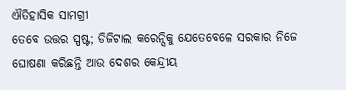ଐତିହାସିକ ସାମଗ୍ରୀ
ତେବେ ଉତ୍ତର ସ୍ପଷ୍ଟ; ଡିଜିଟାଲ କରେନ୍ସିକୁ ଯେତେବେଳେ ସରକାର ନିଜେ ଘୋଷଣା କରିଛନ୍ତି ଆଉ ଦେଶର କେନ୍ଦ୍ରୀୟ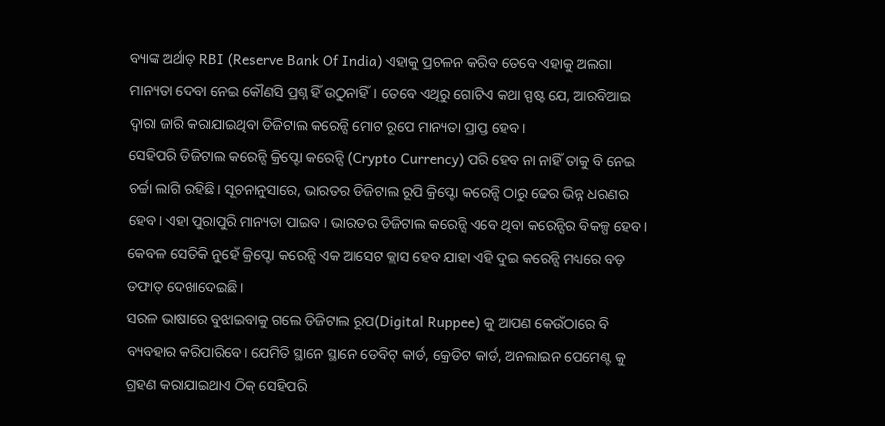ବ୍ୟାଙ୍କ ଅର୍ଥାତ୍ RBI (Reserve Bank Of India) ଏହାକୁ ପ୍ରଚଳନ କରିବ ତେବେ ଏହାକୁ ଅଲଗା ମାନ୍ୟତା ଦେବା ନେଇ କୌଣସି ପ୍ରଶ୍ନ ହିଁ ଉଠୁନାହିଁ। ତେବେ ଏଥିରୁ ଗୋଟିଏ କଥା ସ୍ପଷ୍ଟ ଯେ, ଆରବିଆଇ ଦ୍ୱାରା ଜାରି କରାଯାଇଥିବା ଡିଜିଟାଲ କରେନ୍ସି ମୋଟ ରୂପେ ମାନ୍ୟତା ପ୍ରାପ୍ତ ହେବ।
ସେହିପରି ଡିଜିଟାଲ କରେନ୍ସି କ୍ରିପ୍ଟୋ କରେନ୍ସି (Crypto Currency) ପରି ହେବ ନା ନାହିଁ ତାକୁ ବି ନେଇ ଚର୍ଚ୍ଚା ଲାଗି ରହିଛି। ସୂଚନାନୁସାରେ, ଭାରତର ଡିଜିଟାଲ ରୂପି କ୍ରିପ୍ଟୋ କରେନ୍ସି ଠାରୁ ଢେର ଭିନ୍ନ ଧରଣର ହେବ। ଏହା ପୁରାପୁରି ମାନ୍ୟତା ପାଇବ । ଭାରତର ଡିଜିଟାଲ କରେନ୍ସି ଏବେ ଥିବା କରେନ୍ସିର ବିକଳ୍ପ ହେବ। କେବଳ ସେତିକି ନୁହେଁ କ୍ରିପ୍ଟୋ କରେନ୍ସି ଏକ ଆସେଟ କ୍ଲାସ ହେବ ଯାହା ଏହି ଦୁଇ କରେନ୍ସି ମଧ୍ୟରେ ବଡ଼ ତଫାତ୍ ଦେଖାଦେଇଛି।
ସରଳ ଭାଷାରେ ବୁଝାଇବାକୁ ଗଲେ ଡିଜିଟାଲ ରୂପ(Digital Ruppee) କୁ ଆପଣ କେଉଁଠାରେ ବି ବ୍ୟବହାର କରିପାରିବେ। ଯେମିତି ସ୍ଥାନେ ସ୍ଥାନେ ଡେବିଟ୍ କାର୍ଡ, କ୍ରେଡିଟ କାର୍ଡ, ଅନଲାଇନ ପେମେଣ୍ଟ କୁ ଗ୍ରହଣ କରାଯାଇଥାଏ ଠିକ୍ ସେହିପରି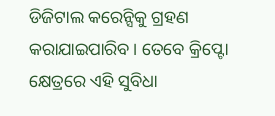ଡିଜିଟାଲ କରେନ୍ସିକୁ ଗ୍ରହଣ କରାଯାଇପାରିବ। ତେବେ କ୍ରିପ୍ଟୋ କ୍ଷେତ୍ରରେ ଏହି ସୁବିଧା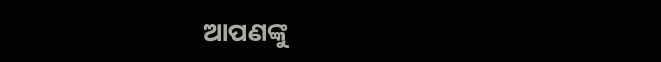ଆପଣଙ୍କୁ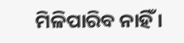ମିଳିପାରିବ ନାହିଁ ।